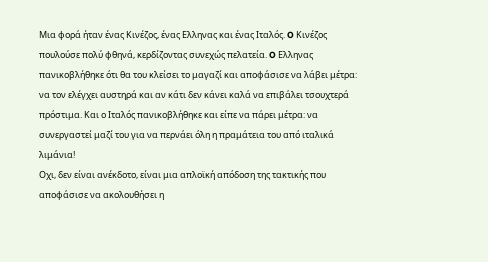Μια φορά ήταν ένας Κινέζος, ένας Ελληνας και ένας Ιταλός. O Κινέζος πουλούσε πολύ φθηνά, κερδίζοντας συνεχώς πελατεία. O Ελληνας πανικοβλήθηκε ότι θα του κλείσει το μαγαζί και αποφάσισε να λάβει μέτρα: να τον ελέγχει αυστηρά και αν κάτι δεν κάνει καλά να επιβάλει τσουχτερά πρόστιμα. Και ο Ιταλός πανικοβλήθηκε και είπε να πάρει μέτρα: να συνεργαστεί μαζί του για να περνάει όλη η πραμάτεια του από ιταλικά λιμάνια!
Οχι, δεν είναι ανέκδοτο, είναι μια απλοϊκή απόδοση της τακτικής που αποφάσισε να ακολουθήσει η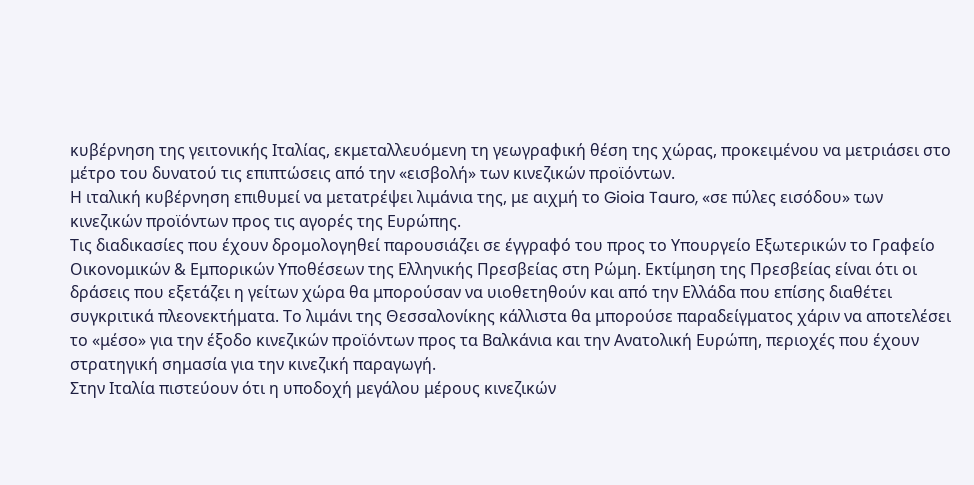κυβέρνηση της γειτονικής Ιταλίας, εκμεταλλευόμενη τη γεωγραφική θέση της χώρας, προκειμένου να μετριάσει στο μέτρο του δυνατού τις επιπτώσεις από την «εισβολή» των κινεζικών προϊόντων.
Η ιταλική κυβέρνηση επιθυμεί να μετατρέψει λιμάνια της, με αιχμή το Gioia Tauro, «σε πύλες εισόδου» των κινεζικών προϊόντων προς τις αγορές της Ευρώπης.
Τις διαδικασίες που έχουν δρομολογηθεί παρουσιάζει σε έγγραφό του προς το Υπουργείο Εξωτερικών το Γραφείο Οικονομικών & Εμπορικών Υποθέσεων της Ελληνικής Πρεσβείας στη Ρώμη. Εκτίμηση της Πρεσβείας είναι ότι οι δράσεις που εξετάζει η γείτων χώρα θα μπορούσαν να υιοθετηθούν και από την Ελλάδα που επίσης διαθέτει συγκριτικά πλεονεκτήματα. Το λιμάνι της Θεσσαλονίκης κάλλιστα θα μπορούσε παραδείγματος χάριν να αποτελέσει το «μέσο» για την έξοδο κινεζικών προϊόντων προς τα Βαλκάνια και την Ανατολική Ευρώπη, περιοχές που έχουν στρατηγική σημασία για την κινεζική παραγωγή.
Στην Ιταλία πιστεύουν ότι η υποδοχή μεγάλου μέρους κινεζικών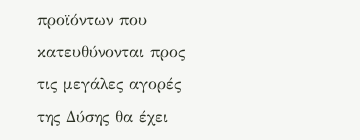προϊόντων που κατευθύνονται προς τις μεγάλες αγορές της Δύσης θα έχει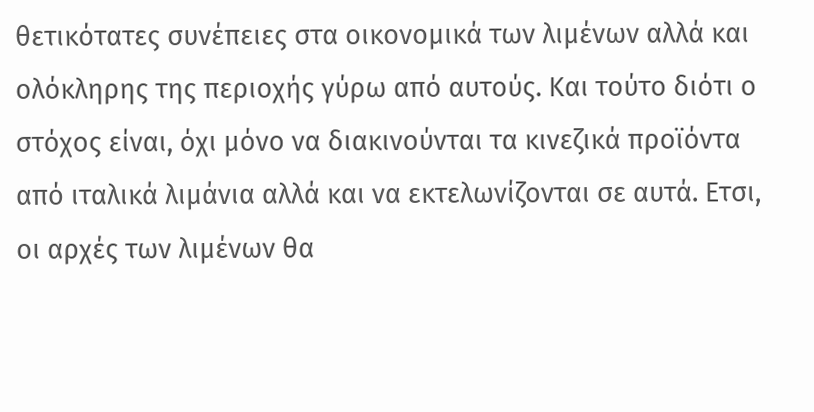θετικότατες συνέπειες στα οικονομικά των λιμένων αλλά και ολόκληρης της περιοχής γύρω από αυτούς. Και τούτο διότι ο στόχος είναι, όχι μόνο να διακινούνται τα κινεζικά προϊόντα από ιταλικά λιμάνια αλλά και να εκτελωνίζονται σε αυτά. Ετσι, οι αρχές των λιμένων θα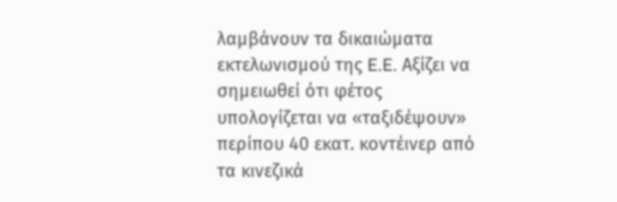λαμβάνουν τα δικαιώματα εκτελωνισμού της E.E. Αξίζει να σημειωθεί ότι φέτος υπολογίζεται να «ταξιδέψουν» περίπου 40 εκατ. κοντέινερ από τα κινεζικά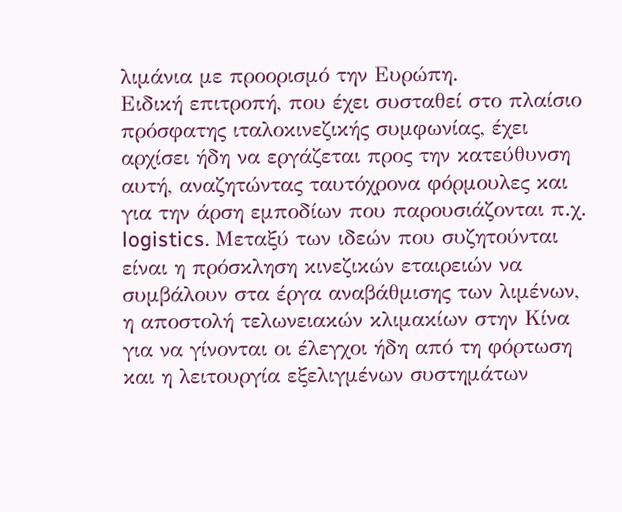λιμάνια με προορισμό την Ευρώπη.
Ειδική επιτροπή, που έχει συσταθεί στο πλαίσιο πρόσφατης ιταλοκινεζικής συμφωνίας, έχει αρχίσει ήδη να εργάζεται προς την κατεύθυνση αυτή, αναζητώντας ταυτόχρονα φόρμουλες και για την άρση εμποδίων που παρουσιάζονται π.χ. logistics. Μεταξύ των ιδεών που συζητούνται είναι η πρόσκληση κινεζικών εταιρειών να συμβάλουν στα έργα αναβάθμισης των λιμένων, η αποστολή τελωνειακών κλιμακίων στην Κίνα για να γίνονται οι έλεγχοι ήδη από τη φόρτωση και η λειτουργία εξελιγμένων συστημάτων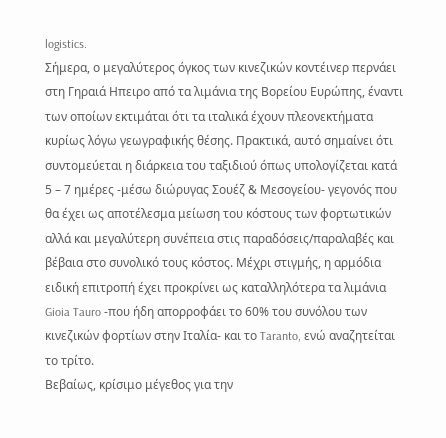logistics.
Σήμερα, ο μεγαλύτερος όγκος των κινεζικών κοντέινερ περνάει στη Γηραιά Ηπειρο από τα λιμάνια της Βορείου Ευρώπης, έναντι των οποίων εκτιμάται ότι τα ιταλικά έχουν πλεονεκτήματα κυρίως λόγω γεωγραφικής θέσης. Πρακτικά, αυτό σημαίνει ότι συντομεύεται η διάρκεια του ταξιδιού όπως υπολογίζεται κατά 5 – 7 ημέρες -μέσω διώρυγας Σουέζ & Μεσογείου- γεγονός που θα έχει ως αποτέλεσμα μείωση του κόστους των φορτωτικών αλλά και μεγαλύτερη συνέπεια στις παραδόσεις/παραλαβές και βέβαια στο συνολικό τους κόστος. Μέχρι στιγμής, η αρμόδια ειδική επιτροπή έχει προκρίνει ως καταλληλότερα τα λιμάνια Gioia Tauro -που ήδη απορροφάει το 60% του συνόλου των κινεζικών φορτίων στην Ιταλία- και το Taranto, ενώ αναζητείται το τρίτο.
Βεβαίως, κρίσιμο μέγεθος για την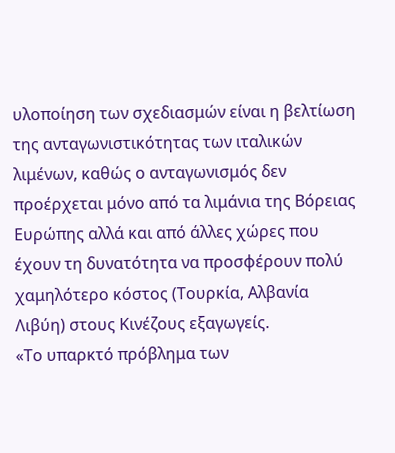υλοποίηση των σχεδιασμών είναι η βελτίωση της ανταγωνιστικότητας των ιταλικών λιμένων, καθώς ο ανταγωνισμός δεν προέρχεται μόνο από τα λιμάνια της Βόρειας Ευρώπης αλλά και από άλλες χώρες που έχουν τη δυνατότητα να προσφέρουν πολύ χαμηλότερο κόστος (Τουρκία, Αλβανία Λιβύη) στους Κινέζους εξαγωγείς.
«Το υπαρκτό πρόβλημα των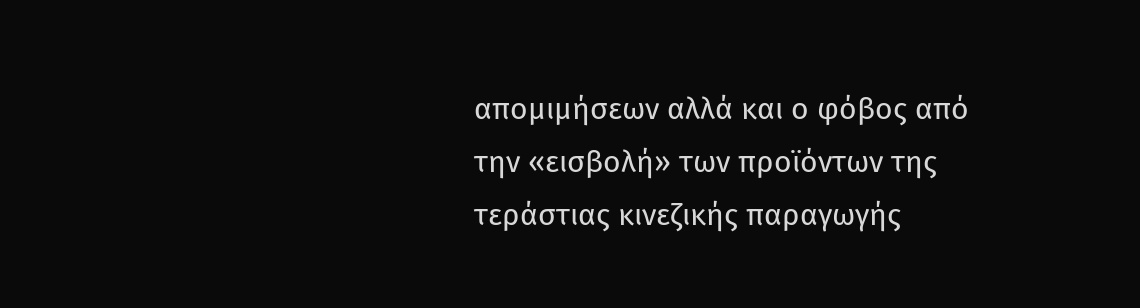απομιμήσεων αλλά και ο φόβος από την «εισβολή» των προϊόντων της τεράστιας κινεζικής παραγωγής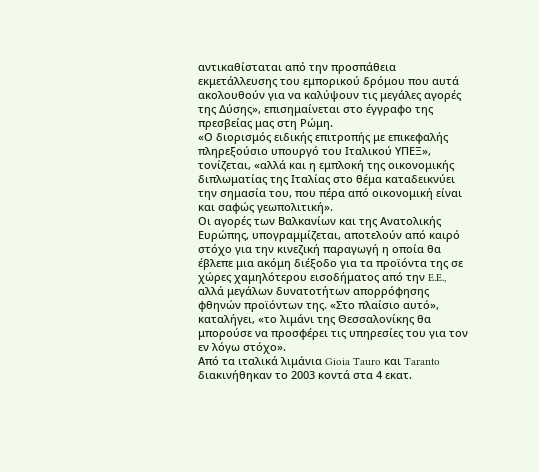αντικαθίσταται από την προσπάθεια εκμετάλλευσης του εμπορικού δρόμου που αυτά ακολουθούν για να καλύψουν τις μεγάλες αγορές της Δύσης», επισημαίνεται στο έγγραφο της πρεσβείας μας στη Ρώμη.
«Ο διορισμός ειδικής επιτροπής με επικεφαλής πληρεξούσιο υπουργό του Ιταλικού ΥΠΕΞ», τονίζεται, «αλλά και η εμπλοκή της οικονομικής διπλωματίας της Ιταλίας στο θέμα καταδεικνύει την σημασία του, που πέρα από οικονομική είναι και σαφώς γεωπολιτική».
Οι αγορές των Βαλκανίων και της Ανατολικής Ευρώπης, υπογραμμίζεται, αποτελούν από καιρό στόχο για την κινεζική παραγωγή η οποία θα έβλεπε μια ακόμη διέξοδο για τα προϊόντα της σε χώρες χαμηλότερου εισοδήματος από την E.E., αλλά μεγάλων δυνατοτήτων απορρόφησης φθηνών προϊόντων της. «Στο πλαίσιο αυτό», καταλήγει, «το λιμάνι της Θεσσαλονίκης θα μπορούσε να προσφέρει τις υπηρεσίες του για τον εν λόγω στόχο».
Από τα ιταλικά λιμάνια Gioia Tauro και Taranto διακινήθηκαν το 2003 κοντά στα 4 εκατ.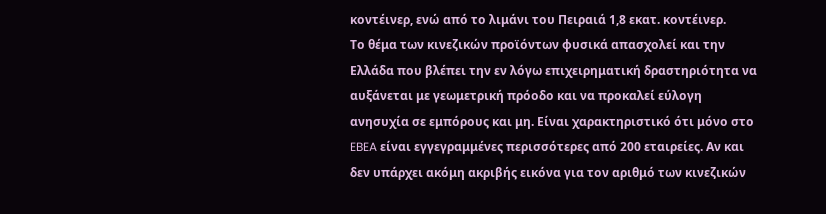κοντέινερ, ενώ από το λιμάνι του Πειραιά 1,8 εκατ. κοντέινερ.
Το θέμα των κινεζικών προϊόντων φυσικά απασχολεί και την Ελλάδα που βλέπει την εν λόγω επιχειρηματική δραστηριότητα να αυξάνεται με γεωμετρική πρόοδο και να προκαλεί εύλογη ανησυχία σε εμπόρους και μη. Είναι χαρακτηριστικό ότι μόνο στο EBEA είναι εγγεγραμμένες περισσότερες από 200 εταιρείες. Αν και δεν υπάρχει ακόμη ακριβής εικόνα για τον αριθμό των κινεζικών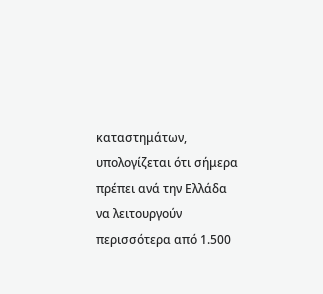καταστημάτων, υπολογίζεται ότι σήμερα πρέπει ανά την Ελλάδα να λειτουργούν περισσότερα από 1.500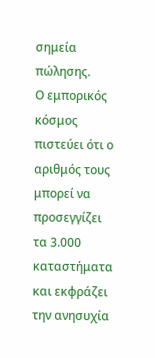σημεία πώλησης.
Ο εμπορικός κόσμος πιστεύει ότι ο αριθμός τους μπορεί να προσεγγίζει τα 3.000 καταστήματα και εκφράζει την ανησυχία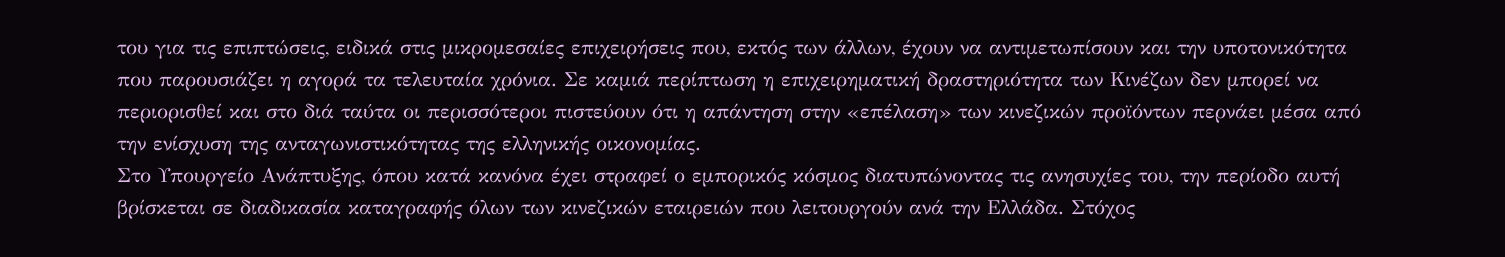του για τις επιπτώσεις, ειδικά στις μικρομεσαίες επιχειρήσεις που, εκτός των άλλων, έχουν να αντιμετωπίσουν και την υποτονικότητα που παρουσιάζει η αγορά τα τελευταία χρόνια. Σε καμιά περίπτωση η επιχειρηματική δραστηριότητα των Κινέζων δεν μπορεί να περιορισθεί και στο διά ταύτα οι περισσότεροι πιστεύουν ότι η απάντηση στην «επέλαση» των κινεζικών προϊόντων περνάει μέσα από την ενίσχυση της ανταγωνιστικότητας της ελληνικής οικονομίας.
Στο Υπουργείο Ανάπτυξης, όπου κατά κανόνα έχει στραφεί ο εμπορικός κόσμος διατυπώνοντας τις ανησυχίες του, την περίοδο αυτή βρίσκεται σε διαδικασία καταγραφής όλων των κινεζικών εταιρειών που λειτουργούν ανά την Ελλάδα. Στόχος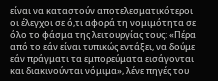είναι να καταστούν αποτελεσματικότεροι οι έλεγχοι σε ό,τι αφορά τη νομιμότητα σε όλο το φάσμα της λειτουργίας τους: «Πέρα από το εάν είναι τυπικώς εντάξει, να δούμε εάν πράγματι τα εμπορεύματα εισάγονται και διακινούνται νόμιμα», λένε πηγές του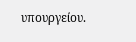υπουργείου.